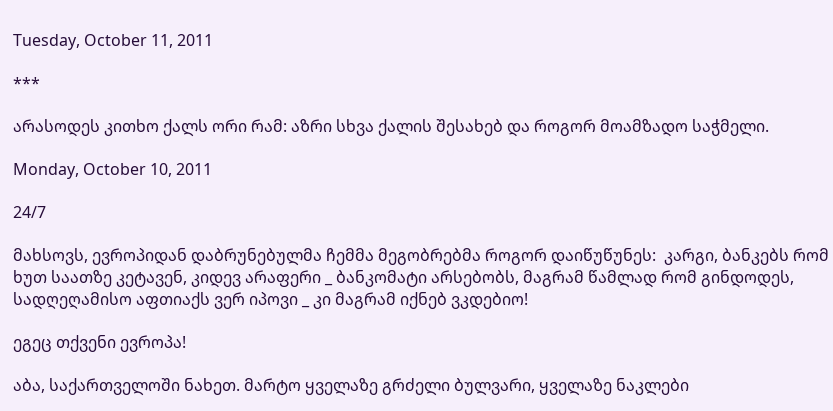Tuesday, October 11, 2011

***

არასოდეს კითხო ქალს ორი რამ: აზრი სხვა ქალის შესახებ და როგორ მოამზადო საჭმელი.

Monday, October 10, 2011

24/7

მახსოვს, ევროპიდან დაბრუნებულმა ჩემმა მეგობრებმა როგორ დაიწუწუნეს:  კარგი, ბანკებს რომ ხუთ საათზე კეტავენ, კიდევ არაფერი _ ბანკომატი არსებობს, მაგრამ წამლად რომ გინდოდეს, სადღეღამისო აფთიაქს ვერ იპოვი _ კი მაგრამ იქნებ ვკდებიო!

ეგეც თქვენი ევროპა!

აბა, საქართველოში ნახეთ. მარტო ყველაზე გრძელი ბულვარი, ყველაზე ნაკლები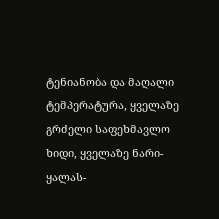ტენიანობა და მაღალი ტემპერატურა, ყველაზე გრძელი საფეხმავლო ხიდი, ყველაზე ნარი-ყალას-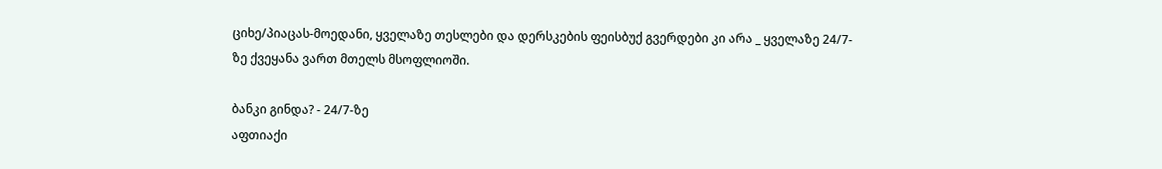ციხე/პიაცას-მოედანი, ყველაზე თესლები და დერსკების ფეისბუქ გვერდები კი არა _ ყველაზე 24/7-ზე ქვეყანა ვართ მთელს მსოფლიოში.

ბანკი გინდა? - 24/7-ზე
აფთიაქი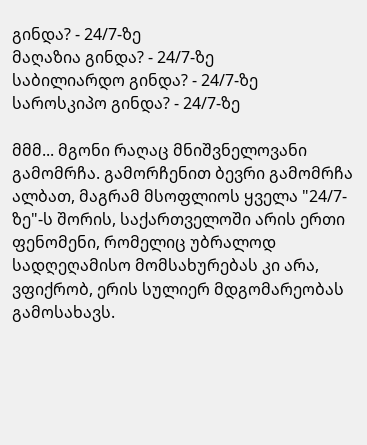გინდა? - 24/7-ზე
მაღაზია გინდა? - 24/7-ზე
საბილიარდო გინდა? - 24/7-ზე
საროსკიპო გინდა? - 24/7-ზე

მმმ... მგონი რაღაც მნიშვნელოვანი გამომრჩა. გამორჩენით ბევრი გამომრჩა ალბათ, მაგრამ მსოფლიოს ყველა "24/7-ზე"-ს შორის, საქართველოში არის ერთი ფენომენი, რომელიც უბრალოდ სადღეღამისო მომსახურებას კი არა, ვფიქრობ, ერის სულიერ მდგომარეობას გამოსახავს.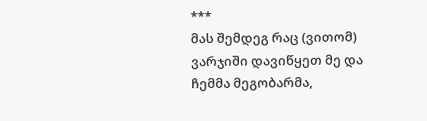***
მას შემდეგ რაც (ვითომ) ვარჯიში დავიწყეთ მე და ჩემმა მეგობარმა,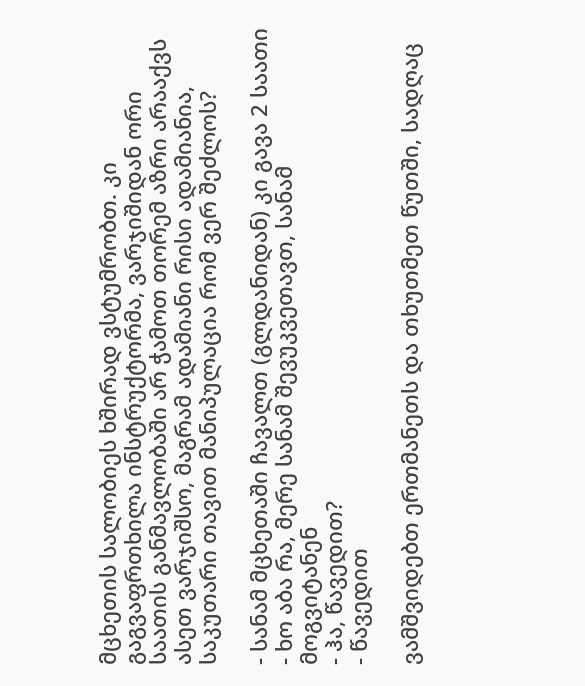მცხეთის სალობიეს ხშირად ვსტუმრობთ. კი გაგვაფრთხილა ინსტრუქტორმა, ვარჯიშიდან ორი საათის განმავლობაში არ ჭამოთ თორემ აზრი არააქვს ასეთ ვარჯიშსო, მაგრამ ადამიანი რისი ადამიანია, საკუთარი თავით მანიპულაცია რომ ვერ შეძლოს?

- სანამ მცხეთაში ჩავალთ (გლდანიდან) კი გავა 2 საათი
- ხო აბა რა, მერე სანამ შევუკვეთავთ, სანამ მოგვიტანენ
- ჰა, წავედით?
- წავედით

ვამშვიდებთ ერთმანეთს და თხუთმეთ წუთში, სადღაც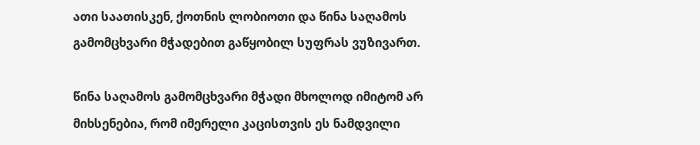ათი საათისკენ, ქოთნის ლობიოთი და წინა საღამოს გამომცხვარი მჭადებით გაწყობილ სუფრას ვუზივართ.

წინა საღამოს გამომცხვარი მჭადი მხოლოდ იმიტომ არ მიხსენებია, რომ იმერელი კაცისთვის ეს ნამდვილი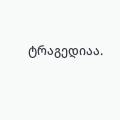ტრაგედიაა.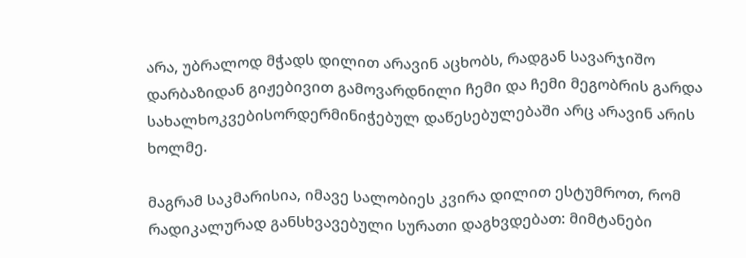არა, უბრალოდ მჭადს დილით არავინ აცხობს, რადგან სავარჯიშო დარბაზიდან გიჟებივით გამოვარდნილი ჩემი და ჩემი მეგობრის გარდა სახალხოკვებისორდერმინიჭებულ დაწესებულებაში არც არავინ არის ხოლმე.

მაგრამ საკმარისია, იმავე სალობიეს კვირა დილით ესტუმროთ, რომ რადიკალურად განსხვავებული სურათი დაგხვდებათ: მიმტანები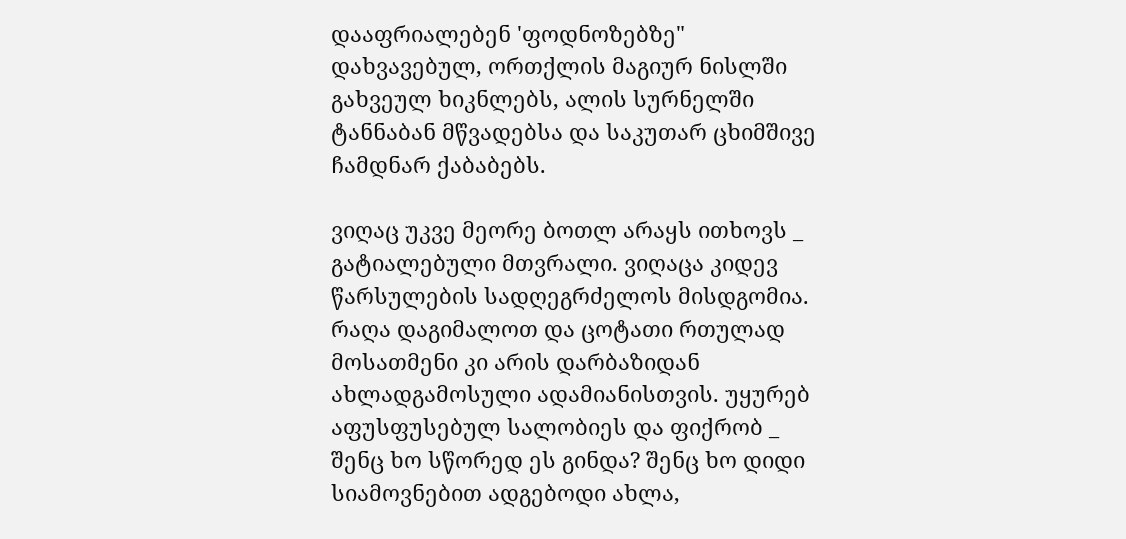დააფრიალებენ 'ფოდნოზებზე" დახვავებულ, ორთქლის მაგიურ ნისლში გახვეულ ხიკნლებს, ალის სურნელში ტანნაბან მწვადებსა და საკუთარ ცხიმშივე ჩამდნარ ქაბაბებს.

ვიღაც უკვე მეორე ბოთლ არაყს ითხოვს _ გატიალებული მთვრალი. ვიღაცა კიდევ წარსულების სადღეგრძელოს მისდგომია. რაღა დაგიმალოთ და ცოტათი რთულად მოსათმენი კი არის დარბაზიდან ახლადგამოსული ადამიანისთვის. უყურებ აფუსფუსებულ სალობიეს და ფიქრობ _ შენც ხო სწორედ ეს გინდა? შენც ხო დიდი სიამოვნებით ადგებოდი ახლა,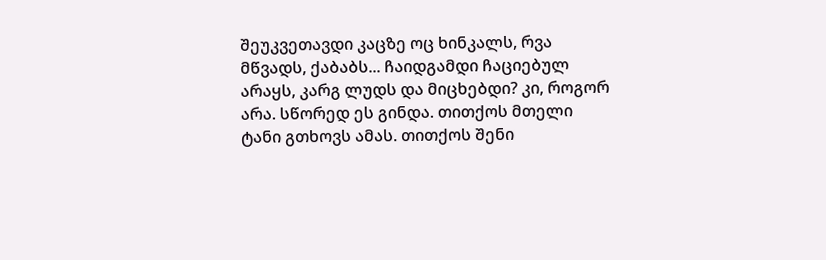შეუკვეთავდი კაცზე ოც ხინკალს, რვა მწვადს, ქაბაბს... ჩაიდგამდი ჩაციებულ არაყს, კარგ ლუდს და მიცხებდი? კი, როგორ არა. სწორედ ეს გინდა. თითქოს მთელი ტანი გთხოვს ამას. თითქოს შენი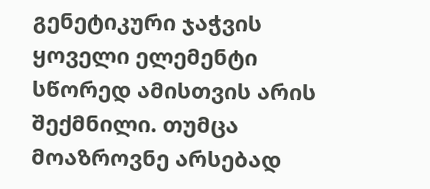გენეტიკური ჯაჭვის ყოველი ელემენტი სწორედ ამისთვის არის შექმნილი. თუმცა მოაზროვნე არსებად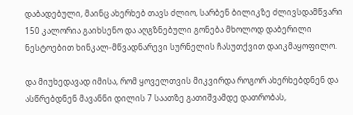დაბადებული, მაინც ახერხებ თავს ძლიო, სარბენ ბილიკზე ძლივსდამწვარი 150 კალორია გაიხსენო და აღგზნებული გონება მხოლოდ დაბერილი ნესტოებით ხინკალ-მწვადნარევი სურნელის ჩასუთქვით დაიკმაყოფილო.

და მიუხედავად იმისა, რომ ყოველთვის მიკვირდა როგორ ახერხებდნენ და ასწრებდნენ მავანნი დილის 7 საათზე გათიშვამდე დათრობას,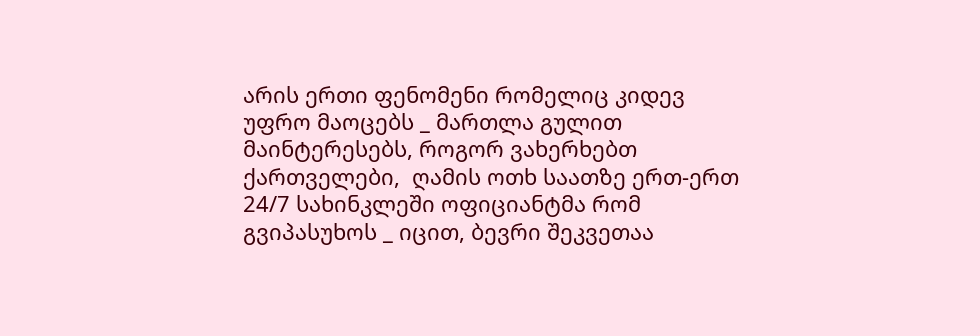არის ერთი ფენომენი რომელიც კიდევ უფრო მაოცებს _ მართლა გულით მაინტერესებს, როგორ ვახერხებთ ქართველები,  ღამის ოთხ საათზე ერთ-ერთ 24/7 სახინკლეში ოფიციანტმა რომ გვიპასუხოს _ იცით, ბევრი შეკვეთაა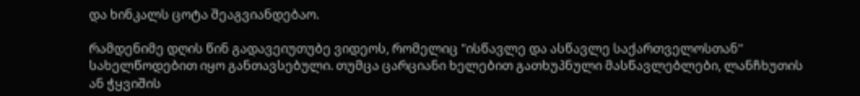და ხინკალს ცოტა შეაგვიანდებაო.

რამდენიმე დღის წინ გადავეიუთუბე ვიდეოს, რომელიც "ისწავლე და ასწავლე საქართველოსთან" სახელწოდებით იყო განთავსებული. თუმცა ცარციანი ხელებით გათხუპნული მასწავლებლები, ლანჩხუთის ან ჭყვიშის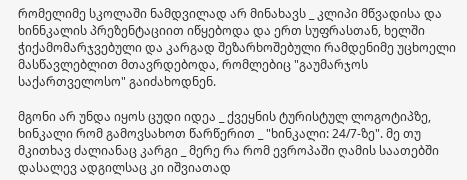რომელიმე სკოლაში ნამდვილად არ მინახავს _ კლიპი მწვადისა და ხინნკალის პრეზენტაციით იწყებოდა და ერთ სუფრასთან, ხელში ჭიქამომარჯვებული და კარგად შეზარხოშებული რამდენიმე უცხოელი მასწავლებლით მთავრდებოდა, რომლებიც "გაუმარჯოს საქართველოსო" გაიძახოდნენ.

მგონი არ უნდა იყოს ცუდი იდეა _ ქვეყნის ტურისტულ ლოგოტიპზე, ხინკალი რომ გამოვსახოთ წარწერით _ "ხინკალი: 24/7-ზე". მე თუ მკითხავ ძალიანაც კარგი _ მერე რა რომ ევროპაში ღამის საათებში დასალევ ადგილსაც კი იშვიათად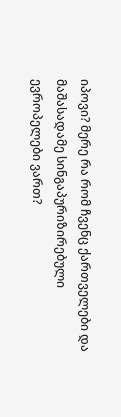იპოვი? მერე რა რომ ჩვენც ქართველები და მაშასადამე სინგაპურიზირებული ევროპელები ვართ?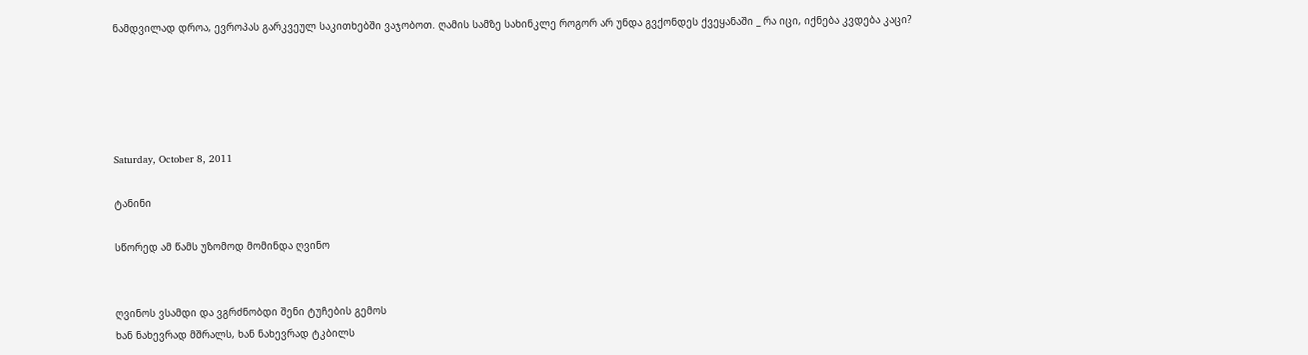ნამდვილად დროა, ევროპას გარკვეულ საკითხებში ვაჯობოთ. ღამის სამზე სახინკლე როგორ არ უნდა გვქონდეს ქვეყანაში _ რა იცი, იქნება კვდება კაცი?





Saturday, October 8, 2011

ტანინი

სწორედ ამ წამს უზომოდ მომინდა ღვინო


ღვინოს ვსამდი და ვგრძნობდი შენი ტუჩების გემოს
ხან ნახევრად მშრალს, ხან ნახევრად ტკბილს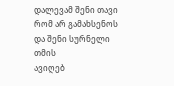დალევამ შენი თავი რომ არ გამახსენოს
და შენი სურნელი თმის
ავიღებ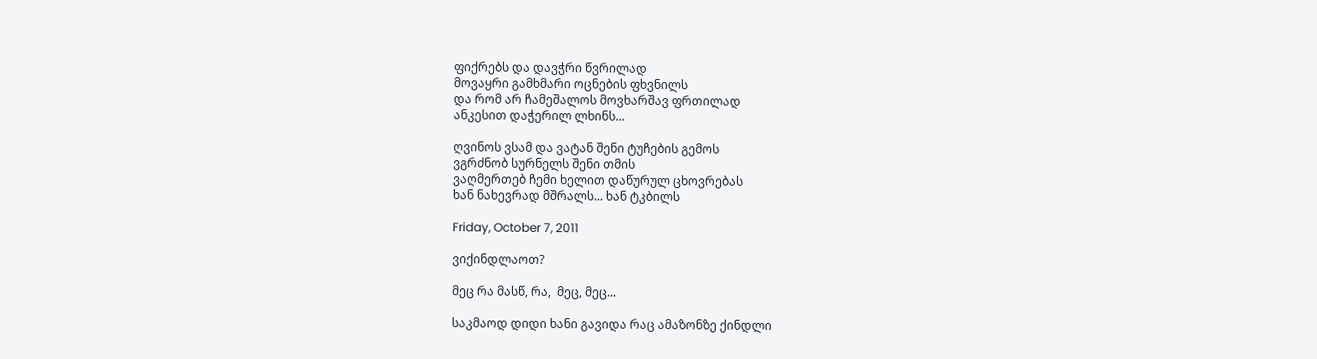ფიქრებს და დავჭრი წვრილად
მოვაყრი გამხმარი ოცნების ფხვნილს
და რომ არ ჩამეშალოს მოვხარშავ ფრთილად
ანკესით დაჭერილ ლხინს...

ღვინოს ვსამ და ვატან შენი ტუჩების გემოს
ვგრძნობ სურნელს შენი თმის
ვაღმერთებ ჩემი ხელით დაწურულ ცხოვრებას
ხან ნახევრად მშრალს... ხან ტკბილს

Friday, October 7, 2011

ვიქინდლაოთ?

მეც რა მასწ, რა,  მეც, მეც...

საკმაოდ დიდი ხანი გავიდა რაც ამაზონზე ქინდლი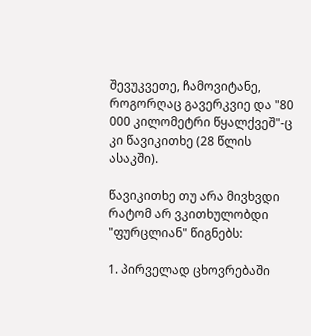შევუკვეთე, ჩამოვიტანე, როგორღაც გავერკვიე და "80 000 კილომეტრი წყალქვეშ"-ც კი წავიკითხე (28 წლის ასაკში).

წავიკითხე თუ არა მივხვდი რატომ არ ვკითხულობდი "ფურცლიან" წიგნებს:

1. პირველად ცხოვრებაში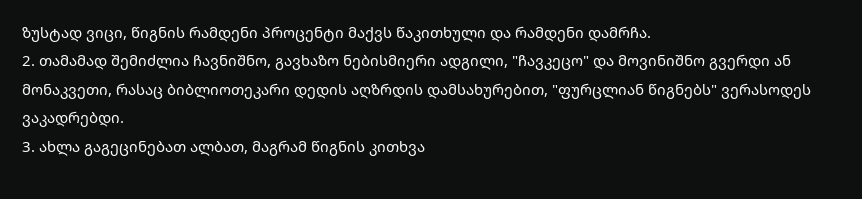ზუსტად ვიცი, წიგნის რამდენი პროცენტი მაქვს წაკითხული და რამდენი დამრჩა.
2. თამამად შემიძლია ჩავნიშნო, გავხაზო ნებისმიერი ადგილი, "ჩავკეცო" და მოვინიშნო გვერდი ან მონაკვეთი, რასაც ბიბლიოთეკარი დედის აღზრდის დამსახურებით, "ფურცლიან წიგნებს" ვერასოდეს ვაკადრებდი.
3. ახლა გაგეცინებათ ალბათ, მაგრამ წიგნის კითხვა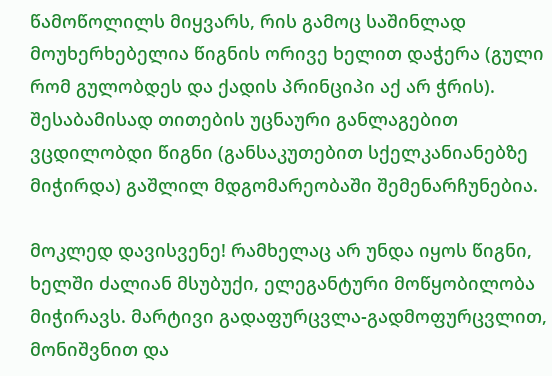წამოწოლილს მიყვარს, რის გამოც საშინლად მოუხერხებელია წიგნის ორივე ხელით დაჭერა (გული რომ გულობდეს და ქადის პრინციპი აქ არ ჭრის). შესაბამისად თითების უცნაური განლაგებით ვცდილობდი წიგნი (განსაკუთებით სქელკანიანებზე მიჭირდა) გაშლილ მდგომარეობაში შემენარჩუნებია.

მოკლედ დავისვენე! რამხელაც არ უნდა იყოს წიგნი, ხელში ძალიან მსუბუქი, ელეგანტური მოწყობილობა მიჭირავს. მარტივი გადაფურცვლა-გადმოფურცვლით, მონიშვნით და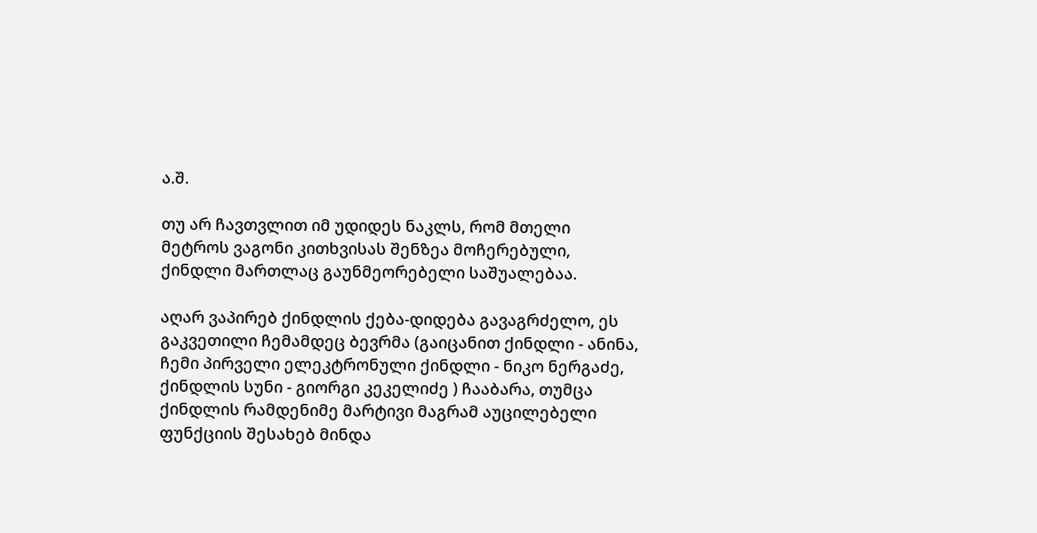ა.შ.

თუ არ ჩავთვლით იმ უდიდეს ნაკლს, რომ მთელი მეტროს ვაგონი კითხვისას შენზეა მოჩერებული, ქინდლი მართლაც გაუნმეორებელი საშუალებაა.

აღარ ვაპირებ ქინდლის ქება-დიდება გავაგრძელო, ეს გაკვეთილი ჩემამდეც ბევრმა (გაიცანით ქინდლი - ანინა, ჩემი პირველი ელეკტრონული ქინდლი - ნიკო ნერგაძე, ქინდლის სუნი - გიორგი კეკელიძე ) ჩააბარა, თუმცა ქინდლის რამდენიმე მარტივი მაგრამ აუცილებელი ფუნქციის შესახებ მინდა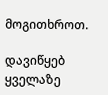მოგითხროთ.

დავიწყებ ყველაზე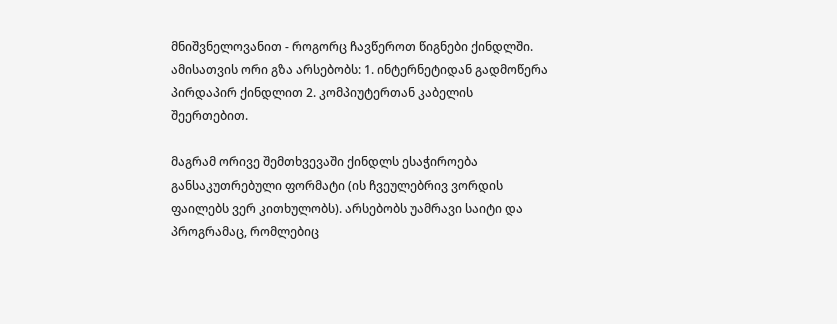მნიშვნელოვანით - როგორც ჩავწეროთ წიგნები ქინდლში. ამისათვის ორი გზა არსებობს: 1. ინტერნეტიდან გადმოწერა პირდაპირ ქინდლით 2. კომპიუტერთან კაბელის შეერთებით.

მაგრამ ორივე შემთხვევაში ქინდლს ესაჭიროება განსაკუთრებული ფორმატი (ის ჩვეულებრივ ვორდის ფაილებს ვერ კითხულობს). არსებობს უამრავი საიტი და პროგრამაც, რომლებიც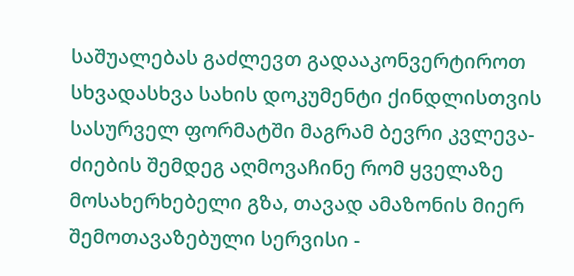საშუალებას გაძლევთ გადააკონვერტიროთ სხვადასხვა სახის დოკუმენტი ქინდლისთვის სასურველ ფორმატში მაგრამ ბევრი კვლევა-ძიების შემდეგ აღმოვაჩინე რომ ყველაზე მოსახერხებელი გზა, თავად ამაზონის მიერ შემოთავაზებული სერვისი -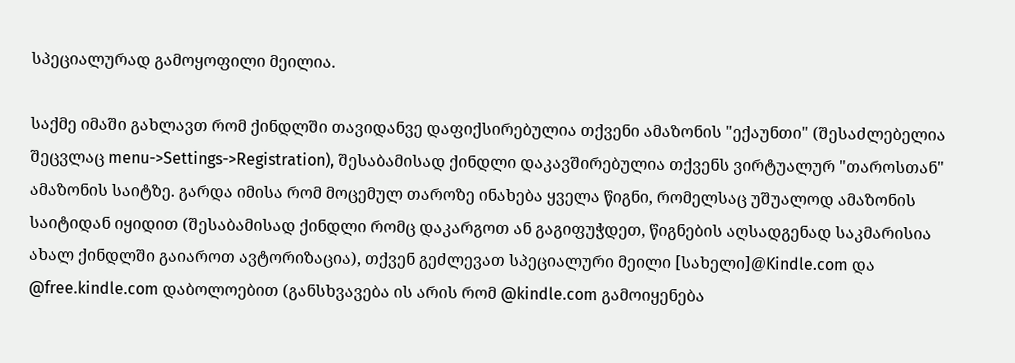სპეციალურად გამოყოფილი მეილია.

საქმე იმაში გახლავთ რომ ქინდლში თავიდანვე დაფიქსირებულია თქვენი ამაზონის "ექაუნთი" (შესაძლებელია შეცვლაც menu->Settings->Registration), შესაბამისად ქინდლი დაკავშირებულია თქვენს ვირტუალურ "თაროსთან" ამაზონის საიტზე. გარდა იმისა რომ მოცემულ თაროზე ინახება ყველა წიგნი, რომელსაც უშუალოდ ამაზონის საიტიდან იყიდით (შესაბამისად ქინდლი რომც დაკარგოთ ან გაგიფუჭდეთ, წიგნების აღსადგენად საკმარისია ახალ ქინდლში გაიაროთ ავტორიზაცია), თქვენ გეძლევათ სპეციალური მეილი [სახელი]@Kindle.com და @free.kindle.com დაბოლოებით (განსხვავება ის არის რომ @kindle.com გამოიყენება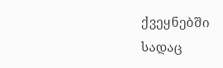ქვეყნებში სადაც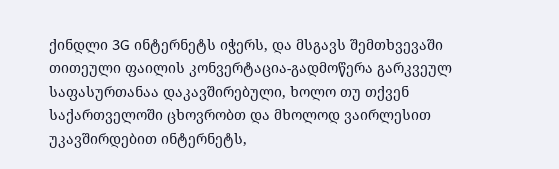ქინდლი 3G ინტერნეტს იჭერს, და მსგავს შემთხვევაში თითეული ფაილის კონვერტაცია-გადმოწერა გარკვეულ საფასურთანაა დაკავშირებული, ხოლო თუ თქვენ საქართველოში ცხოვრობთ და მხოლოდ ვაირლესით უკავშირდებით ინტერნეტს,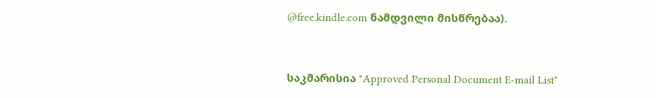@free.kindle.com ნამდვილი მისწრებაა).


საკმარისია "Approved Personal Document E-mail List"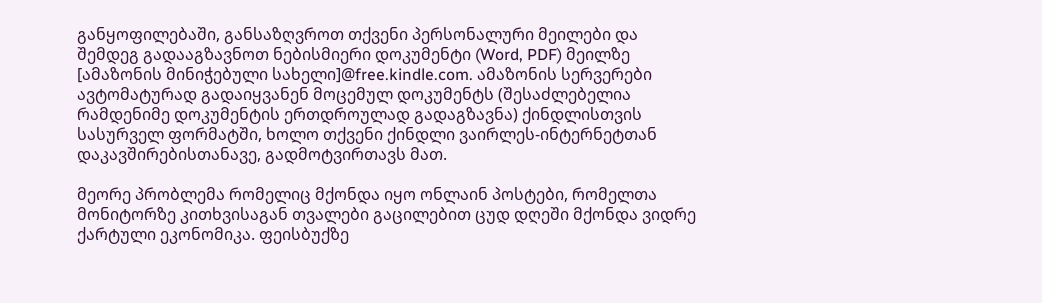განყოფილებაში, განსაზღვროთ თქვენი პერსონალური მეილები და შემდეგ გადააგზავნოთ ნებისმიერი დოკუმენტი (Word, PDF) მეილზე [ამაზონის მინიჭებული სახელი]@free.kindle.com. ამაზონის სერვერები ავტომატურად გადაიყვანენ მოცემულ დოკუმენტს (შესაძლებელია რამდენიმე დოკუმენტის ერთდროულად გადაგზავნა) ქინდლისთვის სასურველ ფორმატში, ხოლო თქვენი ქინდლი ვაირლეს-ინტერნეტთან დაკავშირებისთანავე, გადმოტვირთავს მათ.

მეორე პრობლემა რომელიც მქონდა იყო ონლაინ პოსტები, რომელთა მონიტორზე კითხვისაგან თვალები გაცილებით ცუდ დღეში მქონდა ვიდრე ქარტული ეკონომიკა. ფეისბუქზე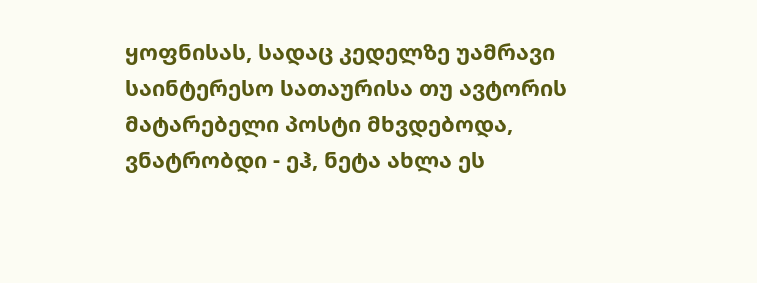ყოფნისას, სადაც კედელზე უამრავი საინტერესო სათაურისა თუ ავტორის მატარებელი პოსტი მხვდებოდა, ვნატრობდი - ეჰ, ნეტა ახლა ეს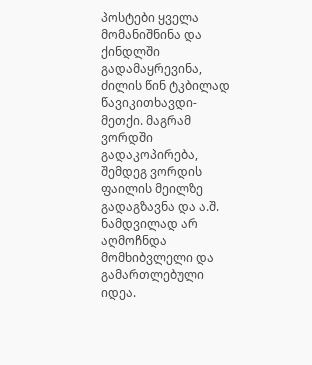პოსტები ყველა მომანიშნინა და ქინდლში გადამაყრევინა, ძილის წინ ტკბილად წავიკითხავდი-მეთქი. მაგრამ ვორდში გადაკოპირება, შემდეგ ვორდის ფაილის მეილზე გადაგზავნა და ა.შ. ნამდვილად არ აღმოჩნდა მომხიბვლელი და გამართლებული იდეა.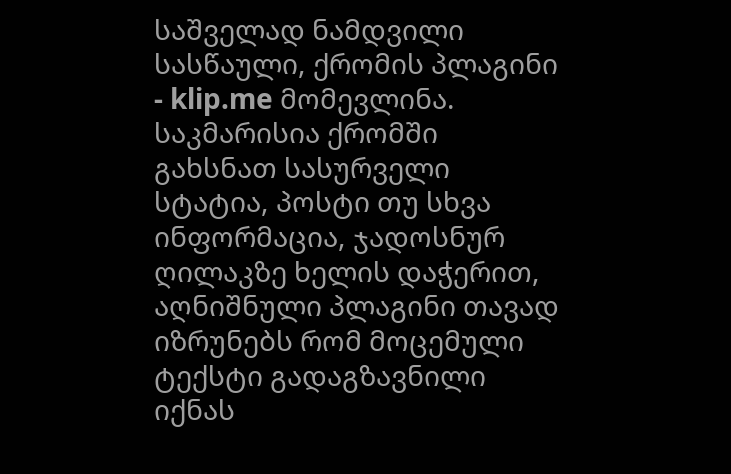საშველად ნამდვილი სასწაული, ქრომის პლაგინი - klip.me მომევლინა. საკმარისია ქრომში გახსნათ სასურველი სტატია, პოსტი თუ სხვა ინფორმაცია, ჯადოსნურ ღილაკზე ხელის დაჭერით, აღნიშნული პლაგინი თავად იზრუნებს რომ მოცემული ტექსტი გადაგზავნილი იქნას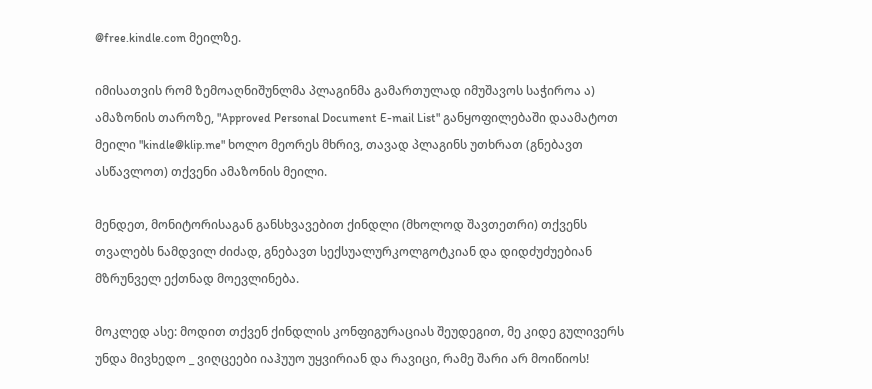@free.kindle.com მეილზე.

იმისათვის რომ ზემოაღნიშუნლმა პლაგინმა გამართულად იმუშავოს საჭიროა ა) ამაზონის თაროზე, "Approved Personal Document E-mail List" განყოფილებაში დაამატოთ მეილი "kindle@klip.me" ხოლო მეორეს მხრივ, თავად პლაგინს უთხრათ (გნებავთ ასწავლოთ) თქვენი ამაზონის მეილი.

მენდეთ, მონიტორისაგან განსხვავებით ქინდლი (მხოლოდ შავთეთრი) თქვენს თვალებს ნამდვილ ძიძად, გნებავთ სექსუალურკოლგოტკიან და დიდძუძუებიან მზრუნველ ექთნად მოევლინება.

მოკლედ ასე: მოდით თქვენ ქინდლის კონფიგურაციას შეუდეგით, მე კიდე გულივერს უნდა მივხედო _ ვიღცეები იაჰუუო უყვირიან და რავიცი, რამე შარი არ მოიწიოს!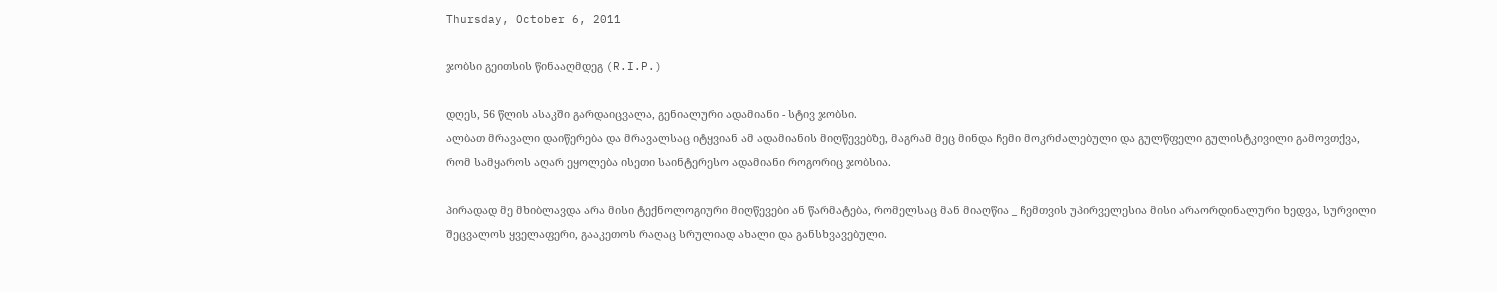Thursday, October 6, 2011

ჯობსი გეითსის წინააღმდეგ (R.I.P.)

დღეს, 56 წლის ასაკში გარდაიცვალა, გენიალური ადამიანი - სტივ ჯობსი.
ალბათ მრავალი დაიწერება და მრავალსაც იტყვიან ამ ადამიანის მიღწევებზე, მაგრამ მეც მინდა ჩემი მოკრძალებული და გულწფელი გულისტკივილი გამოვთქვა, რომ სამყაროს აღარ ეყოლება ისეთი საინტერესო ადამიანი როგორიც ჯობსია.

პირადად მე მხიბლავდა არა მისი ტექნოლოგიური მიღწევები ან წარმატება, რომელსაც მან მიაღწია _ ჩემთვის უპირველესია მისი არაორდინალური ხედვა, სურვილი შეცვალოს ყველაფერი, გააკეთოს რაღაც სრულიად ახალი და განსხვავებული.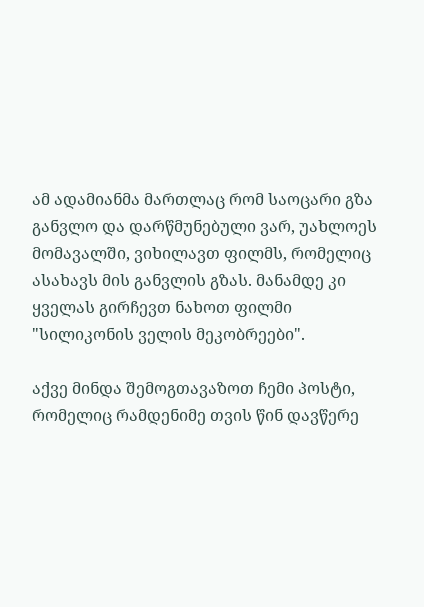ამ ადამიანმა მართლაც რომ საოცარი გზა განვლო და დარწმუნებული ვარ, უახლოეს მომავალში, ვიხილავთ ფილმს, რომელიც ასახავს მის განვლის გზას. მანამდე კი ყველას გირჩევთ ნახოთ ფილმი "სილიკონის ველის მეკობრეები".

აქვე მინდა შემოგთავაზოთ ჩემი პოსტი, რომელიც რამდენიმე თვის წინ დავწერე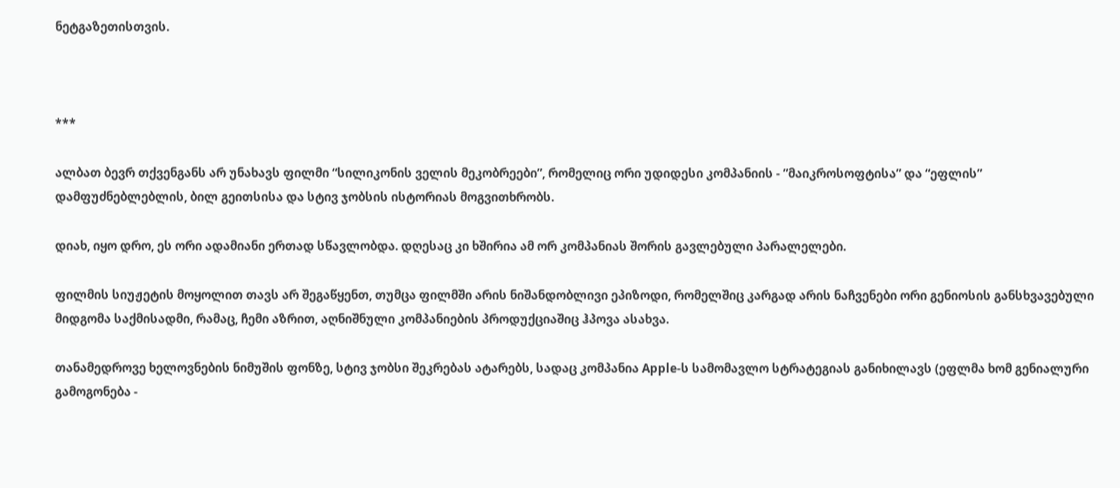ნეტგაზეთისთვის.



***

ალბათ ბევრ თქვენგანს არ უნახავს ფილმი “სილიკონის ველის მეკობრეები”, რომელიც ორი უდიდესი კომპანიის - ”მაიკროსოფტისა” და “ეფლის” დამფუძნებლებლის, ბილ გეითსისა და სტივ ჯობსის ისტორიას მოგვითხრობს.

დიახ, იყო დრო, ეს ორი ადამიანი ერთად სწავლობდა. დღესაც კი ხშირია ამ ორ კომპანიას შორის გავლებული პარალელები.

ფილმის სიუჟეტის მოყოლით თავს არ შეგაწყენთ, თუმცა ფილმში არის ნიშანდობლივი ეპიზოდი, რომელშიც კარგად არის ნაჩვენები ორი გენიოსის განსხვავებული მიდგომა საქმისადმი, რამაც, ჩემი აზრით, აღნიშნული კომპანიების პროდუქციაშიც ჰპოვა ასახვა.

თანამედროვე ხელოვნების ნიმუშის ფონზე, სტივ ჯობსი შეკრებას ატარებს, სადაც კომპანია Apple-ს სამომავლო სტრატეგიას განიხილავს (ეფლმა ხომ გენიალური გამოგონება -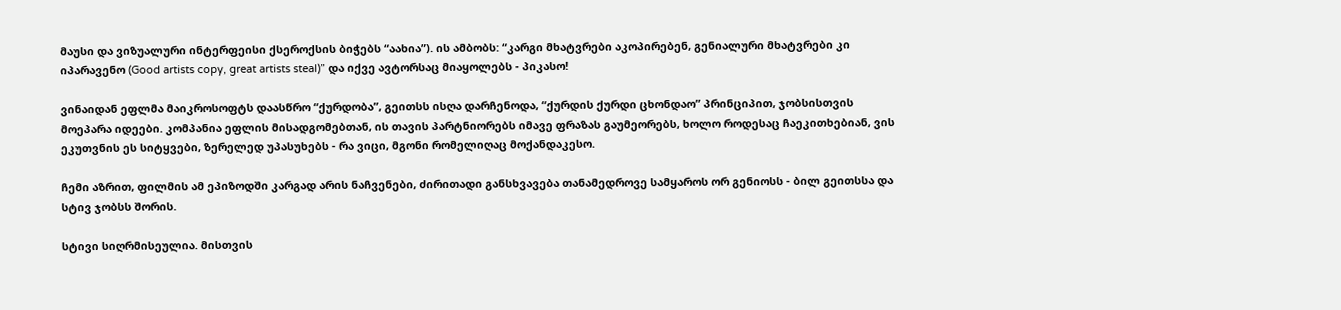მაუსი და ვიზუალური ინტერფეისი ქსეროქსის ბიჭებს “აახია”). ის ამბობს: “კარგი მხატვრები აკოპირებენ, გენიალური მხატვრები კი იპარავენო (Good artists copy, great artists steal)” და იქვე ავტორსაც მიაყოლებს - პიკასო!

ვინაიდან ეფლმა მაიკროსოფტს დაასწრო “ქურდობა”, გეითსს ისღა დარჩენოდა, “ქურდის ქურდი ცხონდაო” პრინციპით, ჯობსისთვის მოეპარა იდეები. კომპანია ეფლის მისადგომებთან, ის თავის პარტნიორებს იმავე ფრაზას გაუმეორებს, ხოლო როდესაც ჩაეკითხებიან, ვის ეკუთვნის ეს სიტყვები, ზერელედ უპასუხებს - რა ვიცი, მგონი რომელიღაც მოქანდაკესო.

ჩემი აზრით, ფილმის ამ ეპიზოდში კარგად არის ნაჩვენები, ძირითადი განსხვავება თანამედროვე სამყაროს ორ გენიოსს - ბილ გეითსსა და სტივ ჯობსს შორის.

სტივი სიღრმისეულია. მისთვის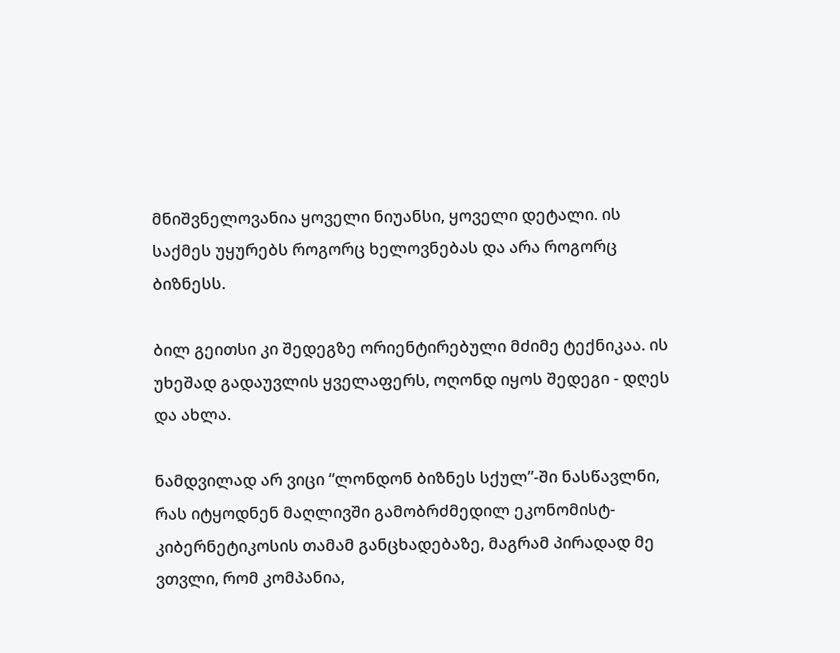მნიშვნელოვანია ყოველი ნიუანსი, ყოველი დეტალი. ის საქმეს უყურებს როგორც ხელოვნებას და არა როგორც ბიზნესს.

ბილ გეითსი კი შედეგზე ორიენტირებული მძიმე ტექნიკაა. ის უხეშად გადაუვლის ყველაფერს, ოღონდ იყოს შედეგი - დღეს და ახლა.

ნამდვილად არ ვიცი “ლონდონ ბიზნეს სქულ”-ში ნასწავლნი, რას იტყოდნენ მაღლივში გამობრძმედილ ეკონომისტ-კიბერნეტიკოსის თამამ განცხადებაზე, მაგრამ პირადად მე ვთვლი, რომ კომპანია,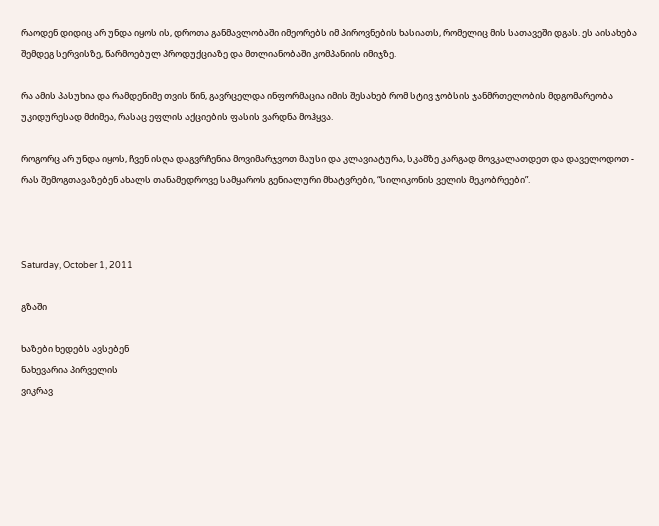რაოდენ დიდიც არ უნდა იყოს ის, დროთა განმავლობაში იმეორებს იმ პიროვნების ხასიათს, რომელიც მის სათავეში დგას. ეს აისახება შემდეგ სერვისზე, წარმოებულ პროდუქციაზე და მთლიანობაში კომპანიის იმიჯზე.

რა ამის პასუხია და რამდენიმე თვის წინ, გავრცელდა ინფორმაცია იმის შესახებ რომ სტივ ჯობსის ჯანმრთელობის მდგომარეობა უკიდურესად მძიმეა, რასაც ეფლის აქციების ფასის ვარდნა მოჰყვა.

როგორც არ უნდა იყოს, ჩვენ ისღა დაგვრჩენია მოვიმარჯვოთ მაუსი და კლავიატურა, სკამზე კარგად მოვკალათდეთ და დაველოდოთ - რას შემოგთავაზებენ ახალს თანამედროვე სამყაროს გენიალური მხატვრები, “სილიკონის ველის მეკობრეები”.



Saturday, October 1, 2011

გზაში

ხაზები ხედებს ავსებენ
ნახევარია პირველის
ვიკრავ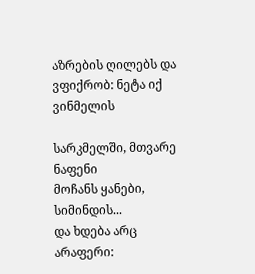აზრების ღილებს და
ვფიქრობ: ნეტა იქ ვინმელის

სარკმელში, მთვარე ნაფენი
მოჩანს ყანები, სიმინდის...
და ხდება არც არაფერი: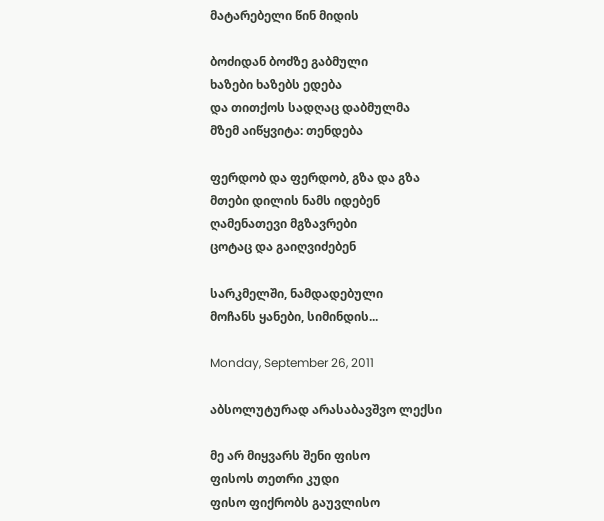მატარებელი წინ მიდის

ბოძიდან ბოძზე გაბმული
ხაზები ხაზებს ედება
და თითქოს სადღაც დაბმულმა
მზემ აიწყვიტა: თენდება

ფერდობ და ფერდობ, გზა და გზა
მთები დილის ნამს იდებენ
ღამენათევი მგზავრები
ცოტაც და გაიღვიძებენ

სარკმელში, ნამდადებული
მოჩანს ყანები, სიმინდის...

Monday, September 26, 2011

აბსოლუტურად არასაბავშვო ლექსი

მე არ მიყვარს შენი ფისო
ფისოს თეთრი კუდი
ფისო ფიქრობს გაუვლისო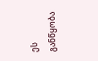ეს განწყობა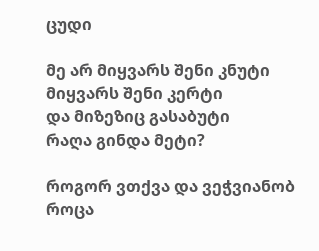ცუდი

მე არ მიყვარს შენი კნუტი
მიყვარს შენი კერტი
და მიზეზიც გასაბუტი
რაღა გინდა მეტი?

როგორ ვთქვა და ვეჭვიანობ
როცა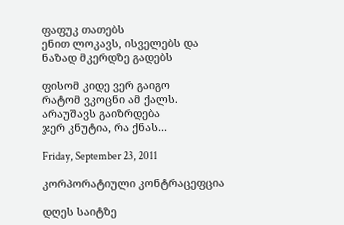ფაფუკ თათებს
ენით ლოკავს, ისველებს და
ნაზად მკერდზე გადებს

ფისომ კიდე ვერ გაიგო
რატომ ვკოცნი ამ ქალს.
არაუშავს გაიზრდება
ჯერ კნუტია, რა ქნას...

Friday, September 23, 2011

კორპორატიული კონტრაცეფცია

დღეს საიტზე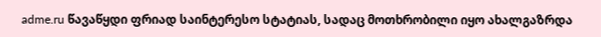adme.ru წავაწყდი ფრიად საინტერესო სტატიას, სადაც მოთხრობილი იყო ახალგაზრდა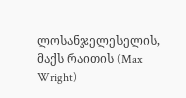ლოსანჯელესელის, მაქს რაითის (Max Wright)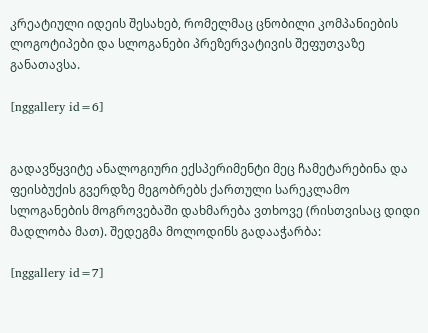კრეატიული იდეის შესახებ, რომელმაც ცნობილი კომპანიების ლოგოტიპები და სლოგანები პრეზერვატივის შეფუთვაზე განათავსა.

[nggallery id=6]


გადავწყვიტე ანალოგიური ექსპერიმენტი მეც ჩამეტარებინა და ფეისბუქის გვერდზე მეგობრებს ქართული სარეკლამო სლოგანების მოგროვებაში დახმარება ვთხოვე (რისთვისაც დიდი მადლობა მათ). შედეგმა მოლოდინს გადააჭარბა:

[nggallery id=7]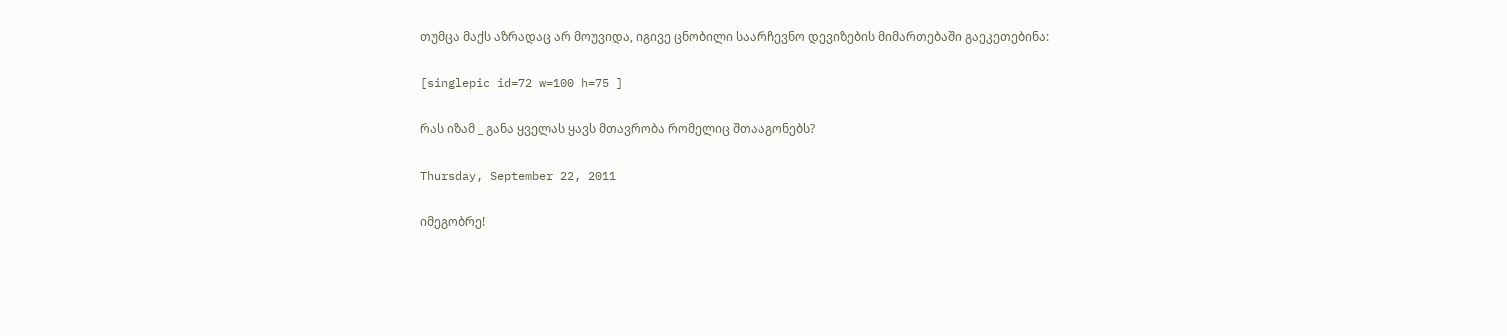თუმცა მაქს აზრადაც არ მოუვიდა, იგივე ცნობილი საარჩევნო დევიზების მიმართებაში გაეკეთებინა:

[singlepic id=72 w=100 h=75 ]

რას იზამ _ განა ყველას ყავს მთავრობა რომელიც შთააგონებს?

Thursday, September 22, 2011

იმეგობრე!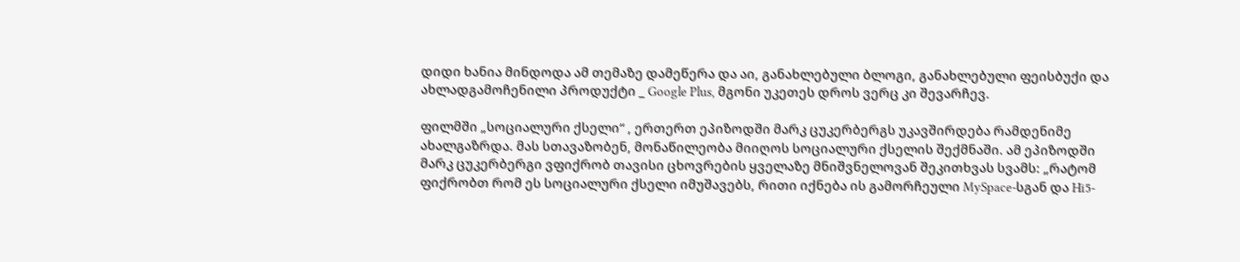დიდი ხანია მინდოდა ამ თემაზე დამეწერა და აი, განახლებული ბლოგი, განახლებული ფეისბუქი და ახლადგამოჩენილი პროდუქტი _ Google Plus, მგონი უკეთეს დროს ვერც კი შევარჩევ.

ფილმში „სოციალური ქსელი“ , ერთერთ ეპიზოდში მარკ ცუკერბერგს უკავშირდება რამდენიმე ახალგაზრდა. მას სთავაზობენ, მონაწილეობა მიიღოს სოციალური ქსელის შექმნაში. ამ ეპიზოდში მარკ ცუკერბერგი ვფიქრობ თავისი ცხოვრების ყველაზე მნიშვნელოვან შეკითხვას სვამს: „რატომ ფიქრობთ რომ ეს სოციალური ქსელი იმუშავებს, რითი იქნება ის გამორჩეული MySpace-სგან და Hi5-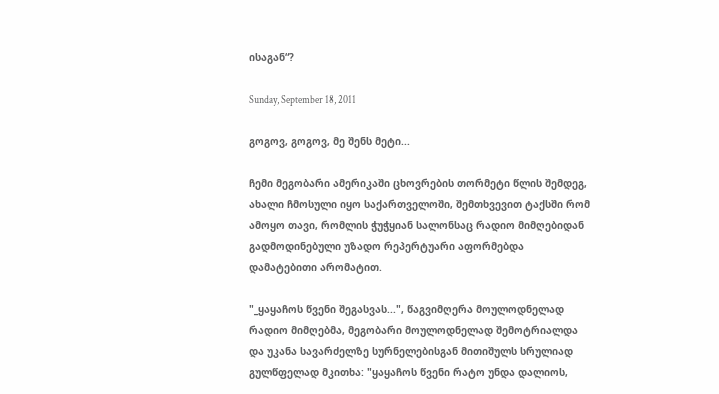ისაგან“?

Sunday, September 18, 2011

გოგოვ, გოგოვ, მე შენს მეტი...

ჩემი მეგობარი ამერიკაში ცხოვრების თორმეტი წლის შემდეგ, ახალი ჩმოსული იყო საქართველოში, შემთხვევით ტაქსში რომ ამოყო თავი, რომლის ჭუჭყიან სალონსაც რადიო მიმღებიდან გადმოდინებული უზადო რეპერტუარი აფორმებდა დამატებითი არომატით.

"_ყაყაჩოს წვენი შეგასვას...", წაგვიმღერა მოულოდნელად რადიო მიმღებმა, მეგობარი მოულოდნელად შემოტრიალდა და უკანა სავარძელზე სურნელებისგან მითიშულს სრულიად გულწფელად მკითხა: "ყაყაჩოს წვენი რატო უნდა დალიოს,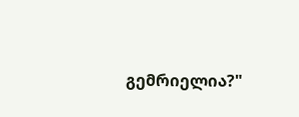გემრიელია?"